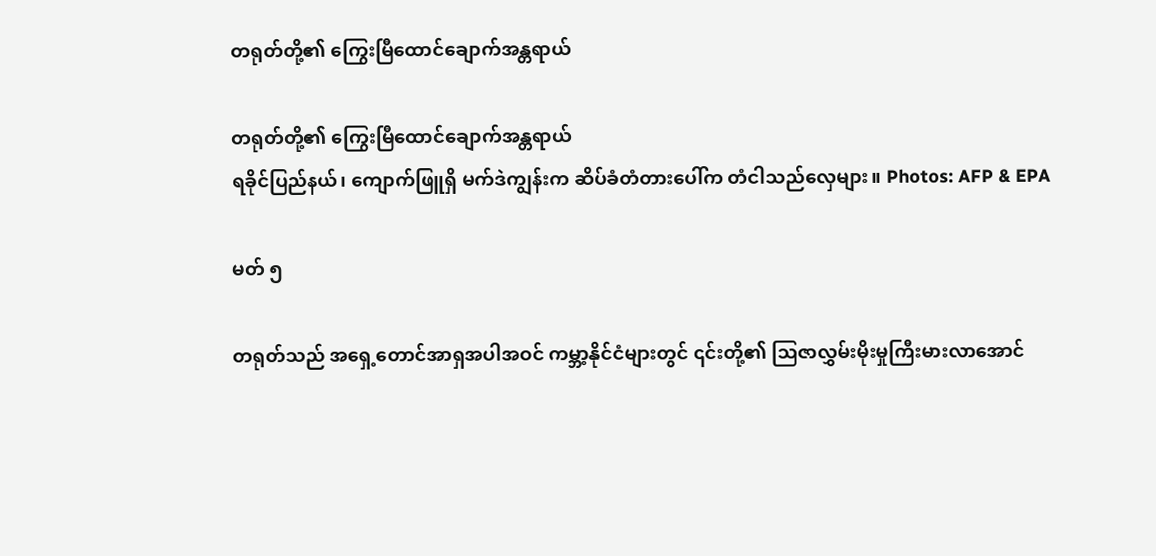တရုတ်တို့၏ ကြွေးမြီထောင်ချောက်အန္တရာယ်

တရုတ်တို့၏ ကြွေးမြီထောင်ချောက်အန္တရာယ်
ရခိုင်ပြည်နယ်၊ ကျောက်ဖြူရှိ မက်ဒဲကျွန်းက ဆိပ်ခံတံတားပေါ်က တံငါသည်လှေများ။ Photos: AFP & EPA

မတ် ၅

တရုတ်သည် အရှေ့တောင်အာရှအပါအဝင် ကမ္ဘာ့နိုင်ငံများတွင် ၎င်းတို့၏ ဩဇာလွှမ်းမိုးမှုကြီးမားလာအောင်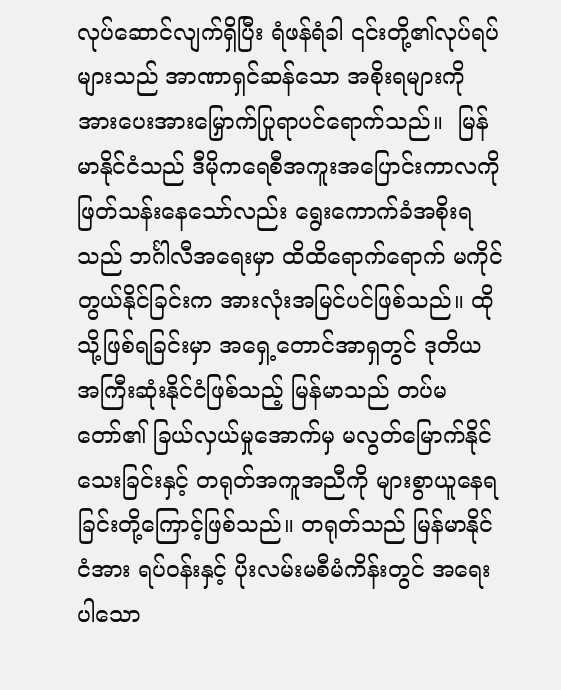လုပ်ဆောင်လျက်ရှိပြီး ရံဖန်ရံခါ ၎င်းတို့၏လုပ်ရပ်များသည် အာဏာရှင်ဆန်သော အစိုးရများကို အားပေးအားမြှောက်ပြုရာပင်ရောက်သည်။  မြန်မာနိုင်ငံသည် ဒီမိုကရေစီအကူးအပြောင်းကာလကို ဖြတ်သန်းနေသော်လည်း ရွေးကောက်ခံအစိုးရသည် ဘင်္ဂါလီအရေးမှာ ထိထိရောက်ရောက် မကိုင်တွယ်နိုင်ခြင်းက အားလုံးအမြင်ပင်ဖြစ်သည်။ ထိုသို့ဖြစ်ရခြင်းမှာ အရှေ့တောင်အာရှတွင် ဒုတိယအကြီးဆုံးနိုင်ငံဖြစ်သည့် မြန်မာသည် တပ်မတော်၏ ခြယ်လှယ်မှုအောက်မှ မလွတ်မြောက်နိုင်သေးခြင်းနှင့် တရုတ်အကူအညီကို များစွာယူနေရခြင်းတို့ကြောင့်ဖြစ်သည်။ တရုတ်သည် မြန်မာနိုင်ငံအား ရပ်ဝန်းနှင့် ပိုးလမ်းမစီမံကိန်းတွင် အရေးပါသော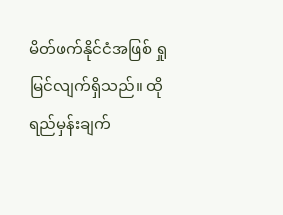မိတ်ဖက်နိုင်ငံအဖြစ် ရှုမြင်လျက်ရှိသည်။ ထိုရည်မှန်းချက်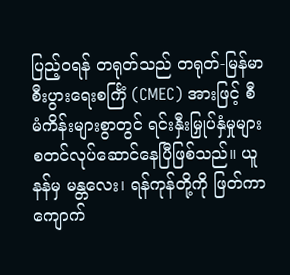ပြည့်ဝရန် တရုတ်သည် တရုတ်-မြန်မာစီးပွားရေးစင်္ကြံ (CMEC) အားဖြင့် စီမံကိန်းများစွာတွင် ရင်းနှီးမြှုပ်နှံမှုများ စတင်လုပ်ဆောင်နေပြီဖြစ်သည်။ ယူနန်မှ မန္တလေး၊ ရန်ကုန်တို့ကို ဖြတ်ကာ ကျောက်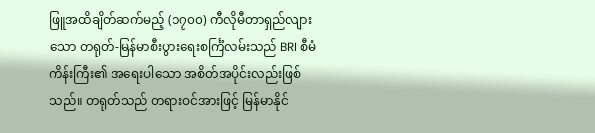ဖြူအထိချိတ်ဆက်မည့် (၁၇၀၀) ကီလိုမီတာရှည်လျားသော တရုတ်-မြန်မာစီးပွားရေးစင်္ကြံလမ်းသည် BRI စီမံကိန်းကြီး၏ အရေးပါသော အစိတ်အပိုင်းလည်းဖြစ်သည်။ တရုတ်သည် တရားဝင်အားဖြင့် မြန်မာနိုင်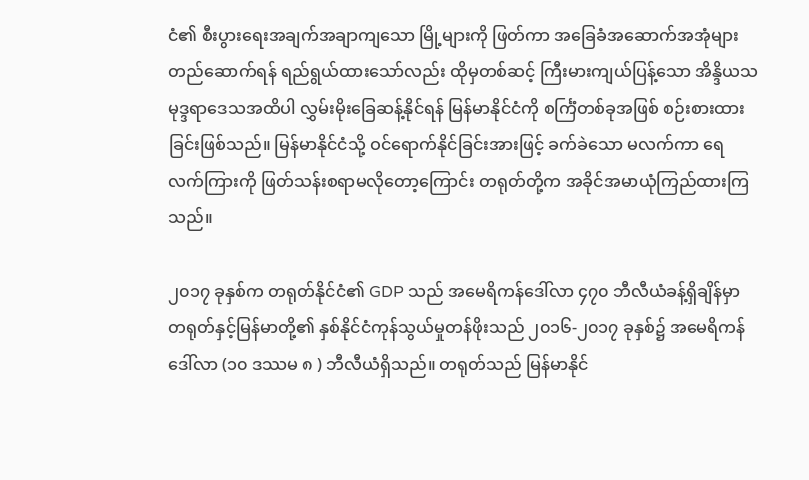ငံ၏ စီးပွားရေးအချက်အချာကျသော မြို့များကို ဖြတ်ကာ အခြေခံအဆောက်အအုံများ တည်ဆောက်ရန် ရည်ရွယ်ထားသော်လည်း ထိုမှတစ်ဆင့် ကြီးမားကျယ်ပြန့်သော အိန္ဒိယသမုဒ္ဒရာဒေသအထိပါ လွှမ်းမိုးခြေဆန့်နိုင်ရန် မြန်မာနိုင်ငံကို စင်္ကြံတစ်ခုအဖြစ် စဉ်းစားထားခြင်းဖြစ်သည်။ မြန်မာနိုင်ငံသို့ ဝင်ရောက်နိုင်ခြင်းအားဖြင့် ခက်ခဲသော မလက်ကာ ရေလက်ကြားကို ဖြတ်သန်းစရာမလိုတော့ကြောင်း တရုတ်တို့က အခိုင်အမာယုံကြည်ထားကြသည်။

၂၀၁၇ ခုနှစ်က တရုတ်နိုင်ငံ၏ GDP သည် အမေရိကန်ဒေါ်လာ ၄၇၀ ဘီလီယံခန့်ရှိချိန်မှာ တရုတ်နှင့်မြန်မာတို့၏ နှစ်နိုင်ငံကုန်သွယ်မှုတန်ဖိုးသည် ၂၀၁၆-၂၀၁၇ ခုနှစ်၌ အမေရိကန်ဒေါ်လာ (၁၀ ဒဿမ ၈ ) ဘီလီယံရှိသည်။ တရုတ်သည် မြန်မာနိုင်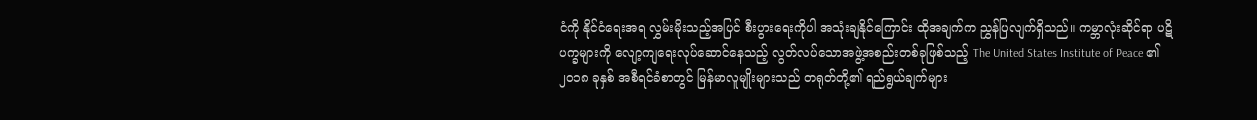ငံကို နိုင်ငံရေးအရ လွှမ်းမိုးသည့်အပြင် စီးပွားရေးကိုပါ အသုံးချနိုင်ကြောင်း ထိုအချက်က ညွှန်ပြလျက်ရှိသည်။ ကမ္ဘာလုံးဆိုင်ရာ ပဋိပက္ခများကို လျော့ကျရေးလုပ်ဆောင်နေသည့် လွတ်လပ်သောအဖွဲ့အစည်းတစ်ခုဖြစ်သည့် The United States Institute of Peace ၏ ၂၀၁၈ ခုနှစ် အစီရင်ခံစာတွင် မြန်မာလူမျိုးများသည် တရုတ်တို့၏ ရည်ရွယ်ချက်များ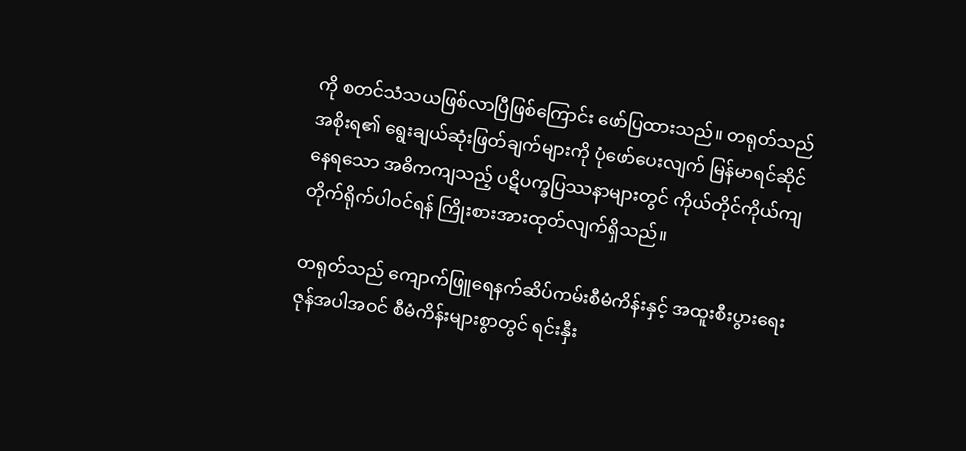ကို စတင်သံသယဖြစ်လာပြီဖြစ်ကြောင်း ဖော်ပြထားသည်။ တရုတ်သည် အစိုးရ၏ ရွေးချယ်ဆုံးဖြတ်ချက်များကို ပုံဖော်ပေးလျက် မြန်မာရင်ဆိုင်နေရသော အဓိကကျသည့် ပဋိပက္ခပြဿနာများတွင် ကိုယ်တိုင်ကိုယ်ကျ တိုက်ရိုက်ပါဝင်ရန် ကြိုးစားအားထုတ်လျက်ရှိသည်။

တရုတ်သည် ကျောက်ဖြူရေနက်ဆိပ်ကမ်းစီမံကိန်းနှင့် အထူးစီးပွားရေးဇုန်အပါအဝင် စီမံကိန်းများစွာတွင် ရင်းနှီး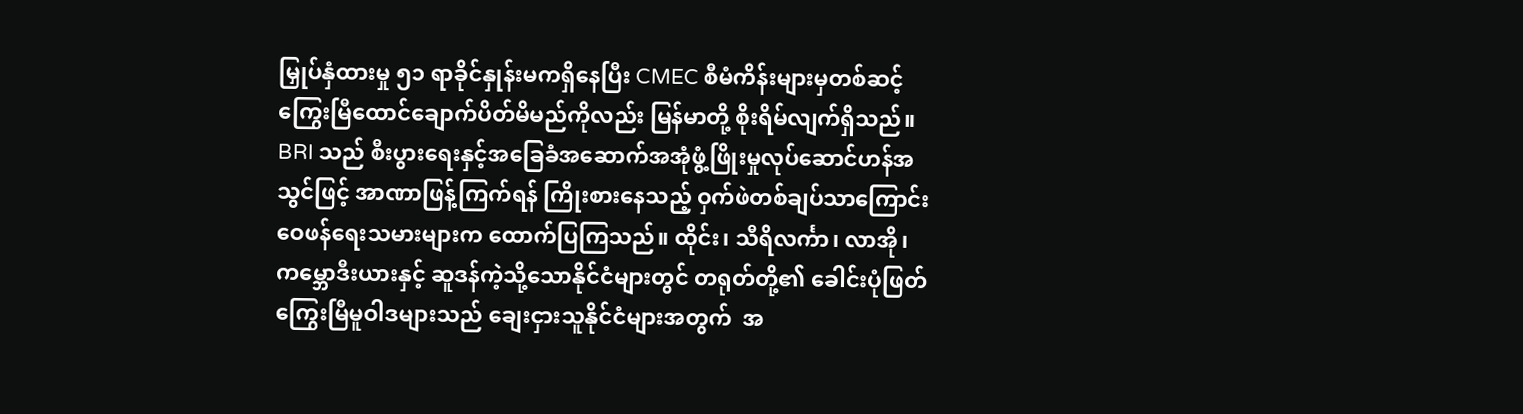မြှုပ်နှံထားမှု ၅၁ ရာခိုင်နှုန်းမကရှိနေပြီး CMEC စီမံကိန်းများမှတစ်ဆင့် ကြွေးမြီထောင်ချောက်ပိတ်မိမည်ကိုလည်း မြန်မာတို့ စိုးရိမ်လျက်ရှိသည်။ BRI သည် စီးပွားရေးနှင့်အခြေခံအဆောက်အအုံဖွံ့ဖြိုးမှုလုပ်ဆောင်ဟန်အသွင်ဖြင့် အာဏာဖြန့်ကြက်ရန် ကြိုးစားနေသည့် ဝှက်ဖဲတစ်ချပ်သာကြောင်း ဝေဖန်ရေးသမားများက ထောက်ပြကြသည်။ ထိုင်း၊ သီရိလင်္ကာ၊ လာအို၊ ကမ္ဘောဒီးယားနှင့် ဆူဒန်ကဲ့သို့သောနိုင်ငံများတွင် တရုတ်တို့၏ ခေါင်းပုံဖြတ်ကြွေးမြီမူဝါဒများသည် ချေးငှားသူနိုင်ငံများအတွက်  အ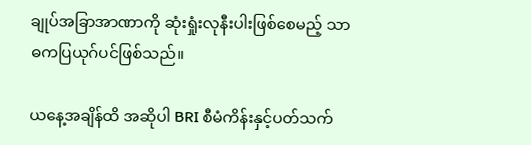ချုပ်အခြာအာဏာကို ဆုံးရှုံးလုနီးပါးဖြစ်စေမည့် သာဓကပြယုဂ်ပင်ဖြစ်သည်။

ယနေ့အချိန်ထိ အဆိုပါ BRI စီမံကိန်းနှင့်ပတ်သက်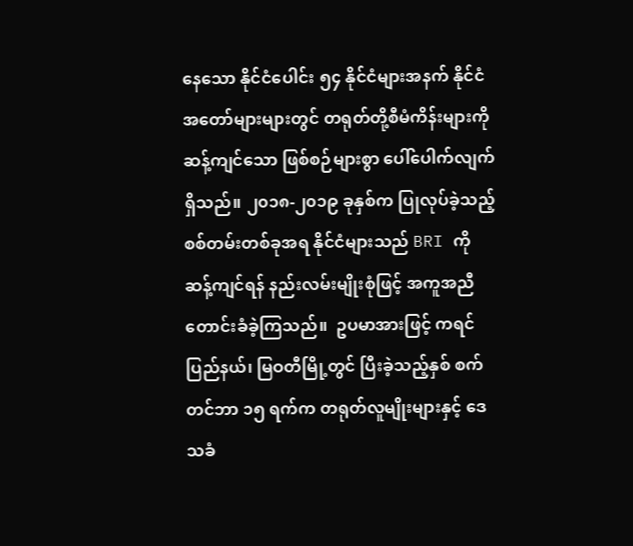နေသော နိုင်ငံပေါင်း ၅၄ နိုင်ငံများအနက် နိုင်ငံအတော်များများတွင် တရုတ်တို့စီမံကိန်းများကို ဆန့်ကျင်သော ဖြစ်စဉ်များစွာ ပေါ်ပေါက်လျက်ရှိသည်။ ၂၀၁၈-၂၀၁၉ ခုနှစ်က ပြုလုပ်ခဲ့သည့် စစ်တမ်းတစ်ခုအရ နိုင်ငံများသည် BRI ကို ဆန့်ကျင်ရန် နည်းလမ်းမျိုးစုံဖြင့် အကူအညီတောင်းခံခဲ့ကြသည်။  ဥပမာအားဖြင့် ကရင်ပြည်နယ်၊ မြဝတီမြို့တွင် ပြီးခဲ့သည့်နှစ် စက်တင်ဘာ ၁၅ ရက်က တရုတ်လူမျိုးများနှင့် ဒေသခံ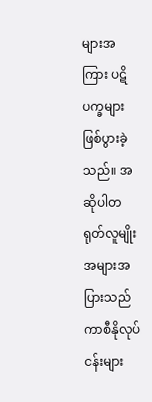များအကြား ပဋိပက္ခများဖြစ်ပွားခဲ့သည်။ အဆိုပါတရုတ်လူမျိုးအများအပြားသည် ကာစီနိုလုပ်ငန်းများ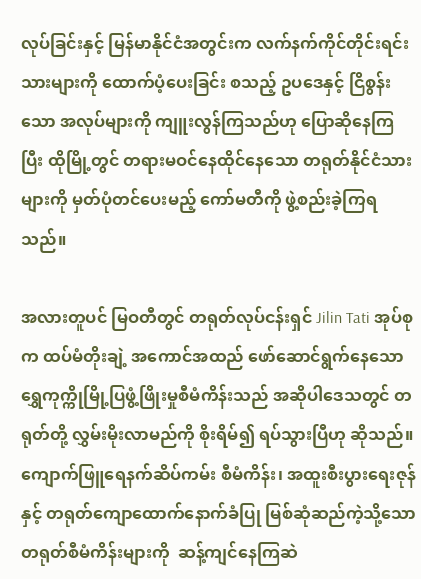လုပ်ခြင်းနှင့် မြန်မာနိုင်ငံအတွင်းက လက်နက်ကိုင်တိုင်းရင်းသားများကို ထောက်ပံ့ပေးခြင်း စသည့် ဥပဒေနှင့် ငြိစွန်းသော အလုပ်များကို ကျူးလွန်ကြသည်ဟု ပြောဆိုနေကြပြီး ထိုမြို့တွင် တရားမဝင်နေထိုင်နေသော တရုတ်နိုင်ငံသားများကို မှတ်ပုံတင်ပေးမည့် ကော်မတီကို ဖွဲ့စည်းခဲ့ကြရသည်။

အလားတူပင် မြဝတီတွင် တရုတ်လုပ်ငန်းရှင် Jilin Tati အုပ်စုက ထပ်မံတိုးချဲ့ အကောင်အထည် ဖော်ဆောင်ရွက်နေသော ရွှေကုက္ကိုမြို့ပြဖွံ့ဖြိုးမှုစီမံကိန်းသည် အဆိုပါဒေသတွင် တရုတ်တို့ လွှမ်းမိုးလာမည်ကို စိုးရိမ်၍ ရပ်သွားပြီဟု ဆိုသည်။ ကျောက်ဖြူရေနက်ဆိပ်ကမ်း စီမံကိန်း၊ အထူးစီးပွားရေးဇုန်နှင့် တရုတ်ကျောထောက်နောက်ခံပြု မြစ်ဆုံဆည်ကဲ့သို့သော တရုတ်စီမံကိန်းများကို  ဆန့်ကျင်နေကြဆဲ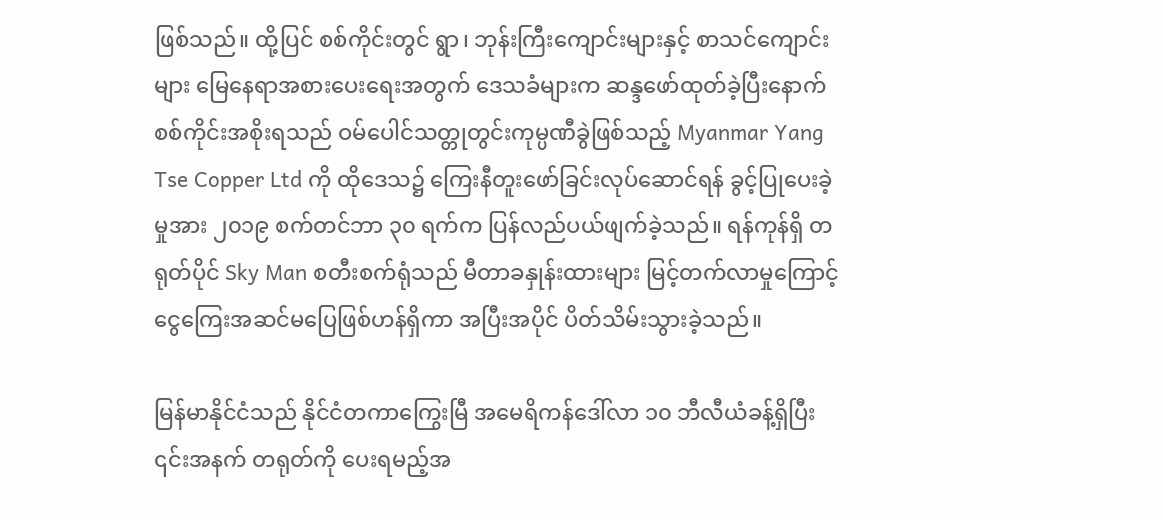ဖြစ်သည်။ ထို့ပြင် စစ်ကိုင်းတွင် ရွာ၊ ဘုန်းကြီးကျောင်းများနှင့် စာသင်ကျောင်းများ မြေနေရာအစားပေးရေးအတွက် ဒေသခံများက ဆန္ဒဖော်ထုတ်ခဲ့ပြီးနောက် စစ်ကိုင်းအစိုးရသည် ဝမ်ပေါင်သတ္တုတွင်းကုမ္ပဏီခွဲဖြစ်သည့် Myanmar Yang Tse Copper Ltd ကို ထိုဒေသ၌ ကြေးနီတူးဖော်ခြင်းလုပ်ဆောင်ရန် ခွင့်ပြုပေးခဲ့မှုအား ၂၀၁၉ စက်တင်ဘာ ၃၀ ရက်က ပြန်လည်ပယ်ဖျက်ခဲ့သည်။ ရန်ကုန်ရှိ တရုတ်ပိုင် Sky Man စတီးစက်ရုံသည် မီတာခနှုန်းထားများ မြင့်တက်လာမှုကြောင့် ငွေကြေးအဆင်မပြေဖြစ်ဟန်ရှိကာ အပြီးအပိုင် ပိတ်သိမ်းသွားခဲ့သည်။

မြန်မာနိုင်ငံသည် နိုင်ငံတကာကြွေးမြီ အမေရိကန်ဒေါ်လာ ၁၀ ဘီလီယံခန့်ရှိပြီး ၎င်းအနက် တရုတ်ကို ပေးရမည့်အ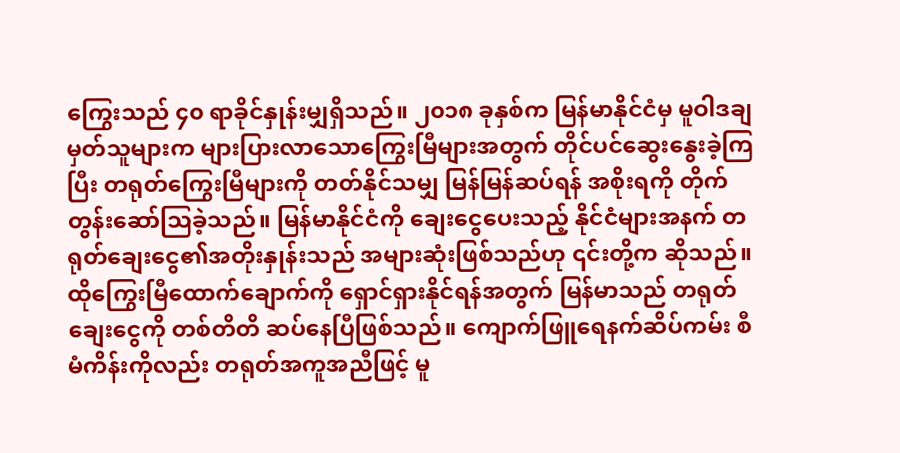ကြွေးသည် ၄၀ ရာခိုင်နှုန်းမျှရှိသည်။ ၂၀၁၈ ခုနှစ်က မြန်မာနိုင်ငံမှ မူဝါဒချမှတ်သူများက များပြားလာသောကြွေးမြီများအတွက် တိုင်ပင်ဆွေးနွေးခဲ့ကြပြီး တရုတ်ကြွေးမြီများကို တတ်နိုင်သမျှ မြန်မြန်ဆပ်ရန် အစိုးရကို တိုက်တွန်းဆော်ဩခဲ့သည်။ မြန်မာနိုင်ငံကို ချေးငွေပေးသည့် နိုင်ငံများအနက် တရုတ်ချေးငွေ၏အတိုးနှုန်းသည် အများဆုံးဖြစ်သည်ဟု ၎င်းတို့က ဆိုသည်။ ထိုကြွေးမြီထောက်ချောက်ကို ရှောင်ရှားနိုင်ရန်အတွက် မြန်မာသည် တရုတ်ချေးငွေကို တစ်တိတိ ဆပ်နေပြီဖြစ်သည်။ ကျောက်ဖြူရေနက်ဆိပ်ကမ်း စီမံကိန်းကိုလည်း တရုတ်အကူအညီဖြင့် မူ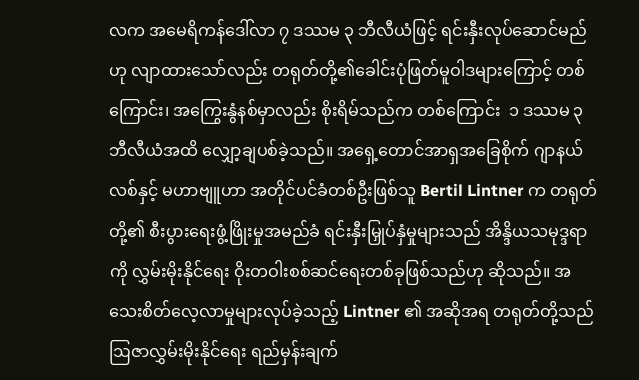လက အမေရိကန်ဒေါ်လာ ၇ ဒဿမ ၃ ဘီလီယံဖြင့် ရင်းနှီးလုပ်ဆောင်မည်ဟု လျာထားသော်လည်း တရုတ်တို့၏ခေါင်းပုံဖြတ်မူဝါဒများကြောင့် တစ်ကြောင်း၊ အကြွေးနွံနစ်မှာလည်း စိုးရိမ်သည်က တစ်ကြောင်း  ၁ ဒဿမ ၃ ဘီလီယံအထိ လျှော့ချပစ်ခဲ့သည်။ အရှေ့တောင်အာရှအခြေစိုက် ဂျာနယ်လစ်နှင့် မဟာဗျူဟာ အတိုင်ပင်ခံတစ်ဦးဖြစ်သူ Bertil Lintner က တရုတ်တို့၏ စီးပွားရေးဖွံ့ဖြိုးမှုအမည်ခံ ရင်းနှီးမြှုပ်နှံမှုများသည် အိန္ဒိယသမုဒ္ဒရာကို လွှမ်းမိုးနိုင်ရေး ဝိုးတဝါးစစ်ဆင်ရေးတစ်ခုဖြစ်သည်ဟု ဆိုသည်။ အသေးစိတ်လေ့လာမှုများလုပ်ခဲ့သည့် Lintner ၏ အဆိုအရ တရုတ်တို့သည် ဩဇာလွှမ်းမိုးနိုင်ရေး ရည်မှန်းချက်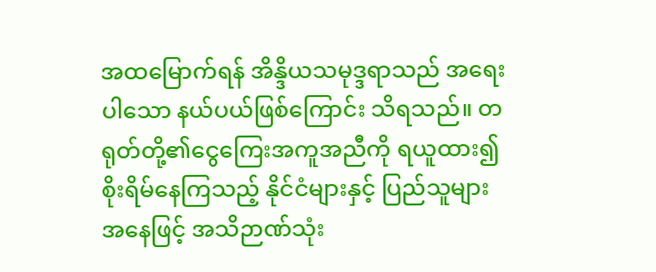အထမြောက်ရန် အိန္ဒိယသမုဒ္ဒရာသည် အရေးပါသော နယ်ပယ်ဖြစ်ကြောင်း သိရသည်။ တရုတ်တို့၏ငွေကြေးအကူအညီကို ရယူထား၍ စိုးရိမ်နေကြသည့် နိုင်ငံများနှင့် ပြည်သူများအနေဖြင့် အသိဉာဏ်သုံး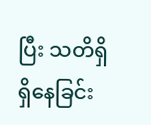ပြီး သတိရှိရှိနေခြင်း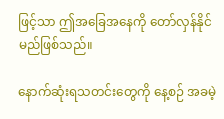ဖြင့်သာ ဤအခြေအနေကို တော်လှန်နိုင်မည်ဖြစ်သည်။

နောက်ဆုံးရသတင်းတွေကို နေ့စဉ် အခမဲ့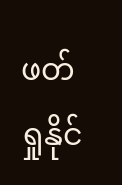ဖတ်ရှုနိုင်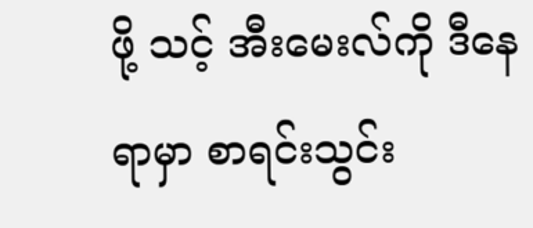ဖို့ သင့် အီးမေးလ်ကို ဒီနေရာမှာ စာရင်းသွင်း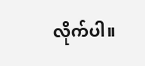လိုက်ပါ။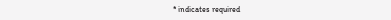* indicates required